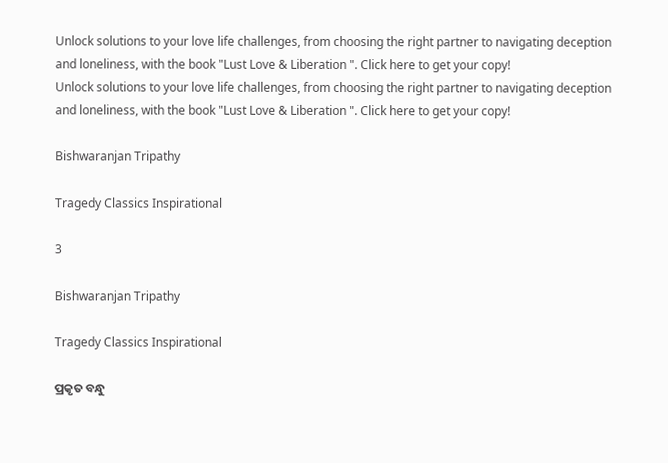Unlock solutions to your love life challenges, from choosing the right partner to navigating deception and loneliness, with the book "Lust Love & Liberation ". Click here to get your copy!
Unlock solutions to your love life challenges, from choosing the right partner to navigating deception and loneliness, with the book "Lust Love & Liberation ". Click here to get your copy!

Bishwaranjan Tripathy

Tragedy Classics Inspirational

3

Bishwaranjan Tripathy

Tragedy Classics Inspirational

ପ୍ରକୃତ ବନ୍ଧୁ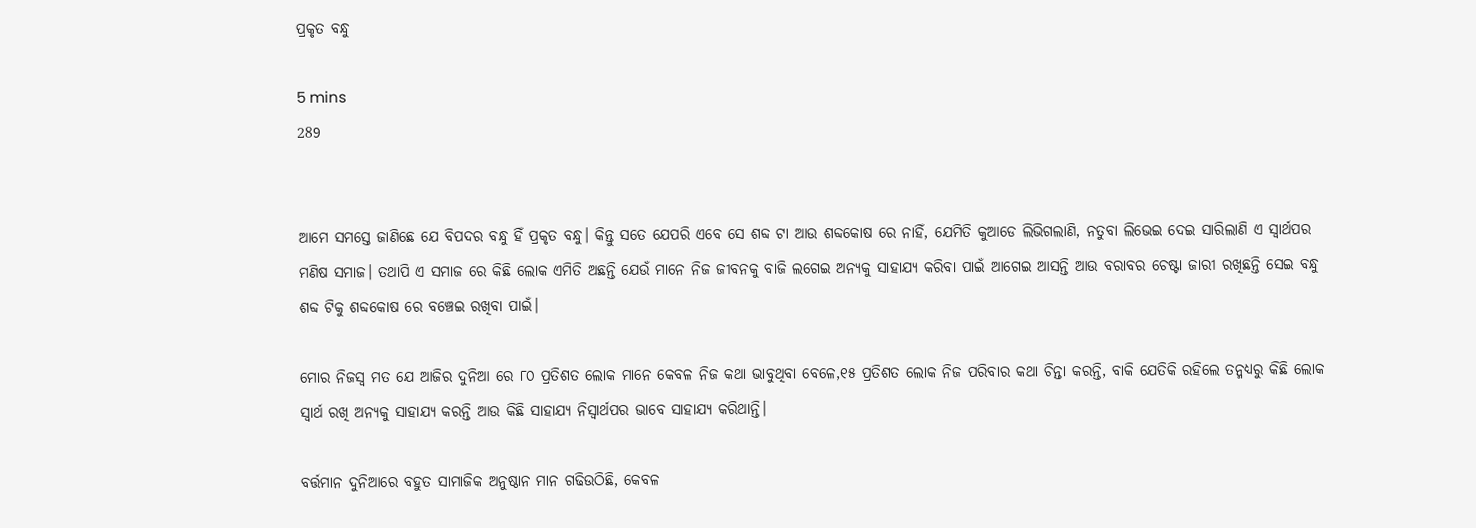ପ୍ରକୃତ ବନ୍ଧୁ

5 mins
289


ଆମେ ସମସ୍ତେ ଜାଣିଛେ ଯେ ବିପଦର ବନ୍ଧୁ ହିଁ ପ୍ରକୃତ ବନ୍ଧୁ। କିନ୍ତୁ ସତେ ଯେପରି ଏବେ ସେ ଶବ୍ଦ ଟା ଆଉ ଶବ୍ଦକୋଷ ରେ ନାହିଁ, ଯେମିତି କୁଆଡେ ଲିଭିଗଲାଣି, ନତୁବା ଲିଭେଇ ଦେଇ ସାରିଲାଣି ଏ ସ୍ୱାର୍ଥପର ମଣିଷ ସମାଜ। ତଥାପି ଏ ସମାଜ ରେ କିଛି ଲୋକ ଏମିତି ଅଛନ୍ତି ଯେଉଁ ମାନେ ନିଜ ଜୀବନକୁ ବାଜି ଲଗେଇ ଅନ୍ୟକୁ ସାହାଯ୍ୟ କରିବା ପାଇଁ ଆଗେଇ ଆସନ୍ତି ଆଉ ବରାବର ଚେଷ୍ଟା ଜାରୀ ରଖିଛନ୍ତି ସେଇ ବନ୍ଧୁ ଶବ୍ଦ ଟିକୁ ଶବ୍ଦକୋଷ ରେ ବଞ୍ଚେଇ ରଖିବା ପାଇଁ।

ମୋର ନିଜସ୍ୱ ମତ ଯେ ଆଜିର ଦୁନିଆ ରେ ୮୦ ପ୍ରତିଶତ ଲୋକ ମାନେ କେବଳ ନିଜ କଥା ଭାବୁଥିବା ବେଳେ,୧୫ ପ୍ରତିଶତ ଲୋକ ନିଜ ପରିବାର କଥା ଚିନ୍ତା କରନ୍ତି, ବାକି ଯେତିକି ରହିଲେ ତନ୍ମଧ୍ୟରୁ କିଛି ଲୋକ ସ୍ୱାର୍ଥ ରଖି ଅନ୍ୟକୁ ସାହାଯ୍ୟ କରନ୍ତି ଆଉ କିଛି ସାହାଯ୍ୟ ନିସ୍ୱାର୍ଥପର ଭାବେ ସାହାଯ୍ୟ କରିଥାନ୍ତି।

ବର୍ତ୍ତମାନ ଦୁନିଆରେ ବହୁତ ସାମାଜିକ ଅନୁଷ୍ଠାନ ମାନ ଗଢିଉଠିଛି, କେବଳ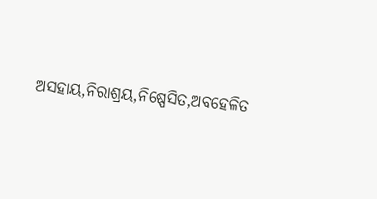ଅସହାୟ,ନିରାଶ୍ରୟ,ନିଷ୍ପେସିତ,ଅବହେଳିତ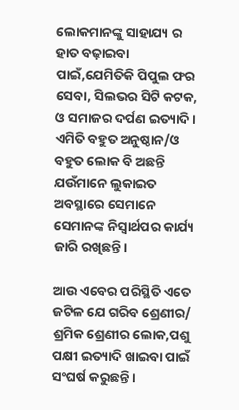ଲୋକମାନଙ୍କୁ ସାହାଯ୍ୟ ର ହାତ ବଢ଼ାଇବା ପାଇଁ,ଯେମିତିକି ପିପୁଲ ଫର ସେବା, ସିଲଭର ସିଟି କଟକ, ଓ ସମାଜର ଦର୍ପଣ ଇତ୍ୟାଦି। ଏମିତି ବହୁତ ଅନୁଷ୍ଠାନ/ଓ ବହୁତ ଲୋକ ବି ଅଛନ୍ତି ଯଉଁମାନେ ଲୁକାଇତ ଅବସ୍ଥାରେ ସେମାନେ ସେମାନଙ୍କ ନିସ୍ୱାର୍ଥପର କାର୍ଯ୍ୟ ଜାରି ରଖିଛନ୍ତି।

ଆଉ ଏବେର ପରିସ୍ଥିତି ଏତେ ଜଟିଳ ଯେ ଗରିବ ଶ୍ରେଣୀର/ ଶ୍ରମିକ ଶ୍ରେଣୀର ଲୋକ,ପଶୁ ପକ୍ଷୀ ଇତ୍ୟାଦି ଖାଇବା ପାଇଁ ସଂଘର୍ଷ କରୁଛନ୍ତି।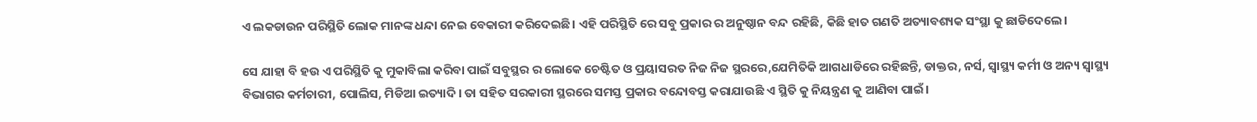ଏ ଲକଡାଉନ ପରିସ୍ଥିତି ଲୋକ ମାନଙ୍କ ଧନ୍ଦା ନେଇ ବେକାରୀ କରିଦେଇଛି। ଏହି ପରିସ୍ଥିତି ରେ ସବୁ ପ୍ରକାର ର ଅନୁଷ୍ଠାନ ବନ୍ଦ ରହିଛି, କିଛି ହାତ ଗଣତି ଅତ୍ୟାବଶ୍ୟକ ସଂସ୍ଥା କୁ ଛାଡିଦେଲେ।

ସେ ଯାହା ବି ହଉ ଏ ପରିସ୍ଥିତି କୁ ମୁକାବିଲା କରିବା ପାଇଁ ସବୁସ୍ଥର ର ଲୋକେ ଚେଷ୍ଟିତ ଓ ପ୍ରୟାସରତ ନିଜ ନିଜ ସ୍ଥରରେ,ଯେମିତିକି ଆଗଧାଡିରେ ରହିଛନ୍ତି, ଡାକ୍ତର, ନର୍ସ, ସ୍ୱାସ୍ଥ୍ୟ କର୍ମୀ ଓ ଅନ୍ୟ ସ୍ୱାସ୍ଥ୍ୟ ବିଭାଗର କର୍ମଚାରୀ, ପୋଲିସ, ମିଡିଆ ଇତ୍ୟାଦି। ତା ସହିତ ସରକାରୀ ସ୍ଥରରେ ସମସ୍ତ ପ୍ରକାର ବନ୍ଦୋବସ୍ତ କରାଯାଉଛି ଏ ସ୍ଥିତି କୁ ନିୟନ୍ତ୍ରଣ କୁ ଆଣିବା ପାଇଁ।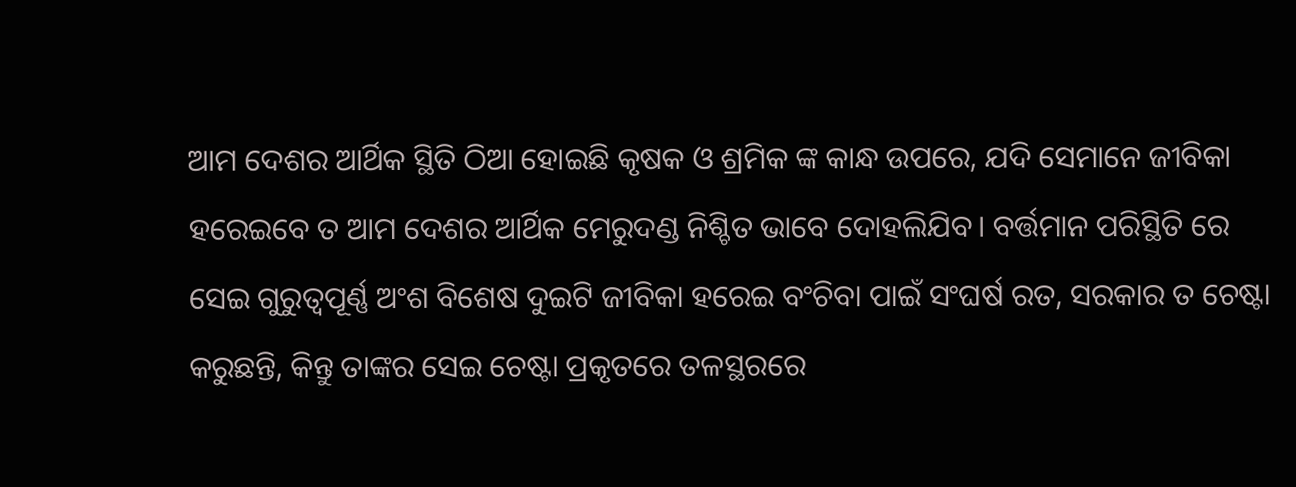ଆମ ଦେଶର ଆର୍ଥିକ ସ୍ଥିତି ଠିଆ ହୋଇଛି କୃଷକ ଓ ଶ୍ରମିକ ଙ୍କ କାନ୍ଧ ଉପରେ, ଯଦି ସେମାନେ ଜୀବିକା ହରେଇବେ ତ ଆମ ଦେଶର ଆର୍ଥିକ ମେରୁଦଣ୍ଡ ନିଶ୍ଚିତ ଭାବେ ଦୋହଲିଯିବ। ବର୍ତ୍ତମାନ ପରିସ୍ଥିତି ରେ ସେଇ ଗୁରୁତ୍ୱପୂର୍ଣ୍ଣ ଅଂଶ ବିଶେଷ ଦୁଇଟି ଜୀବିକା ହରେଇ ବଂଚିବା ପାଇଁ ସଂଘର୍ଷ ରତ, ସରକାର ତ ଚେଷ୍ଟା କରୁଛନ୍ତି, କିନ୍ତୁ ତାଙ୍କର ସେଇ ଚେଷ୍ଟା ପ୍ରକୃତରେ ତଳସ୍ଥରରେ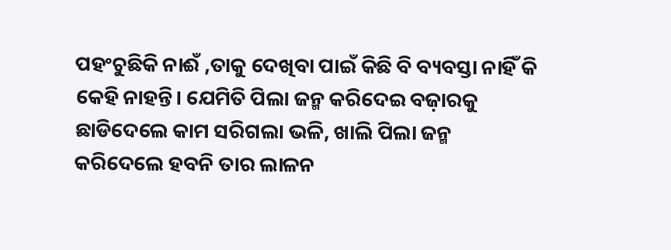ପହଂଚୁଛିକି ନାଈଁ ,ତାକୁ ଦେଖିବା ପାଇଁ କିଛି ବି ବ୍ୟବସ୍ତା ନାହିଁ କି କେହି ନାହନ୍ତି। ଯେମିତି ପିଲା ଜନ୍ମ କରିଦେଇ ବଜ଼ାରକୁ ଛାଡିଦେଲେ କାମ ସରିଗଲା ଭଳି, ଖାଲି ପିଲା ଜନ୍ମ କରିଦେଲେ ହବନି ତାର ଲାଳନ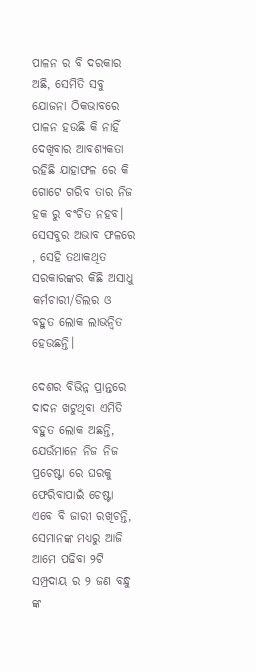ପାଳନ ର ବି ଦରକାର ଅଛି, ସେମିତି ସବୁ ଯୋଜନା ଠିକଭାବରେ ପାଳନ ହଉଛି କି ନାହିଁ ଦେଖିବାର ଆବଶ୍ୟକତା ରହିଛି ଯାହାଫଳ ରେ କି ଗୋଟେ ଗରିବ ତାର ନିଜ ହକ ରୁ ବଂଚିତ ନହବ। ସେସବୁର ଅଭାବ ଫଳରେ , ସେହି ତଥାକଥିତ ସରକାରଙ୍କର କିଛି ଅସାଧୁ କର୍ମଚାରୀ/ଡିଲର ଓ ବହୁତ ଲୋକ ଲାଭନ୍ବିତ ହେଉଛନ୍ତି।

ଦେଶର ବିଭିନ୍ନ ପ୍ରାନ୍ତରେ ଦାଦନ ଖଟୁଥିବା ଏମିତି ବହୁତ ଲୋକ ଅଛନ୍ତି, ଯେଉଁମାନେ ନିଜ ନିଜ ପ୍ରଚେଷ୍ଟା ରେ ଘରକୁ ଫେରିବାପାଇଁ ଚେଷ୍ଟା ଏବେ ବି ଜାରୀ ରଖିଚନ୍ତି, ସେମାନଙ୍କ ମଧ୍ୟରୁ ଆଜି ଆମେ ପଢିବା ୨ଟି ସମ୍ପ୍ରଦାୟ ର ୨ ଜଣ ବନ୍ଧୁ ଙ୍କ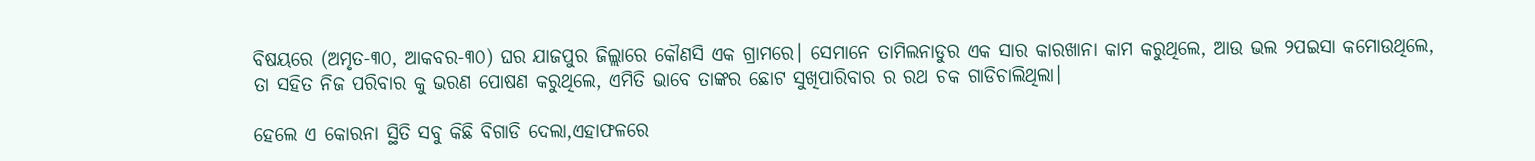ବିଷୟରେ (ଅମୃତ-୩୦, ଆକବର-୩୦) ଘର ଯାଜପୁର ଜିଲ୍ଲାରେ କୌଣସି ଏକ ଗ୍ରାମରେ। ସେମାନେ ତାମିଲନାଡୁର ଏକ ସାର କାରଖାନା କାମ କରୁଥିଲେ, ଆଉ ଭଲ ୨ପଇସା କମୋଉଥିଲେ, ତା ସହିତ ନିଜ ପରିବାର କୁ ଭରଣ ପୋଷଣ କରୁଥିଲେ, ଏମିତି ଭାବେ ତାଙ୍କର ଛୋଟ ସୁଖିପାରିବାର ର ରଥ ଚକ ଗାଡିଚାଲିଥିଲା।

ହେଲେ ଏ କୋରନା ସ୍ଥିତି ସବୁ କିଛି ବିଗାଡି ଦେଲା,ଏହାଫଳରେ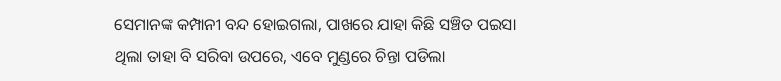ସେମାନଙ୍କ କମ୍ପାନୀ ବନ୍ଦ ହୋଇଗଲା, ପାଖରେ ଯାହା କିଛି ସଞ୍ଚିତ ପଇସା ଥିଲା ତାହା ବି ସରିବା ଉପରେ, ଏବେ ମୁଣ୍ଡରେ ଚିନ୍ତା ପଡିଲା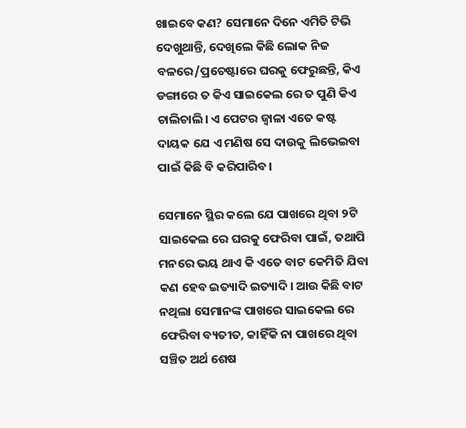ଖାଇବେ କଣ? ସେମାନେ ଦିନେ ଏମିତି ଟିଭି ଦେଖୁଥାନ୍ତି, ଦେଖିଲେ କିଛି ଲୋକ ନିଜ ବଳରେ/ପ୍ରଚେଷ୍ଟାରେ ଘରକୁ ଫେରୁଛନ୍ତି, କିଏ ଡଙ୍ଗାରେ ତ କିଏ ସାଇକେଲ ରେ ତ ପୁଣି କିଏ ଚାଲିଚାଲି। ଏ ପେଟର ଜ୍ବାଳା ଏତେ କଷ୍ଟ ଦାୟକ ଯେ ଏ ମଣିଷ ସେ ଦାଉକୁ ଲିଭେଇବା ପାଇଁ କିଛି ବି କରିପାରିବ।

ସେମାନେ ସ୍ଥିର କଲେ ଯେ ପାଖରେ ଥିବା ୨ଟି ସାଇକେଲ ରେ ଘରକୁ ଫେରିବା ପାଇଁ, ତଥାପି ମନରେ ଭୟ ଥାଏ କି ଏତେ ବାଟ କେମିତି ଯିବା କଣ ହେବ ଇତ୍ୟାଦି ଇତ୍ୟାଦି। ଆଉ କିଛି ବାଟ ନଥିଲା ସେମାନଙ୍କ ପାଖରେ ସାଇକେଲ ରେ ଫେରିବା ବ୍ୟତୀତ, କାହିଁକି ନା ପାଖରେ ଥିବା ସଞ୍ଚିତ ଅର୍ଥ ଶେଷ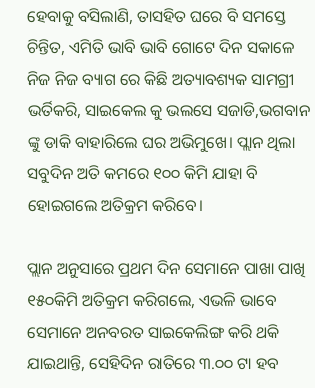ହେବାକୁ ବସିଲାଣି, ତାସହିତ ଘରେ ବି ସମସ୍ତେ ଚିନ୍ତିତ, ଏମିତି ଭାବି ଭାବି ଗୋଟେ ଦିନ ସକାଳେ ନିଜ ନିଜ ବ୍ୟାଗ ରେ କିଛି ଅତ୍ୟାବଶ୍ୟକ ସାମଗ୍ରୀ ଭର୍ତିକରି, ସାଇକେଲ କୁ ଭଲସେ ସଜାଡି,ଭଗବାନ ଙ୍କୁ ଡାକି ବାହାରିଲେ ଘର ଅଭିମୁଖେ। ପ୍ଲାନ ଥିଲା ସବୁଦିନ ଅତି କମରେ ୧୦୦ କିମି ଯାହା ବି ହୋଇଗଲେ ଅତିକ୍ରମ କରିବେ।

ପ୍ଲାନ ଅନୁସାରେ ପ୍ରଥମ ଦିନ ସେମାନେ ପାଖା ପାଖି ୧୫୦କିମି ଅତିକ୍ରମ କରିଗଲେ, ଏଭଳି ଭାବେ ସେମାନେ ଅନବରତ ସାଇକେଲିଙ୍ଗ କରି ଥକି ଯାଇଥାନ୍ତି, ସେହିଦିନ ରାତିରେ ୩.୦୦ ଟା ହବ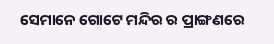ସେମାନେ ଗୋଟେ ମନ୍ଦିର ର ପ୍ରାଙ୍ଗଣରେ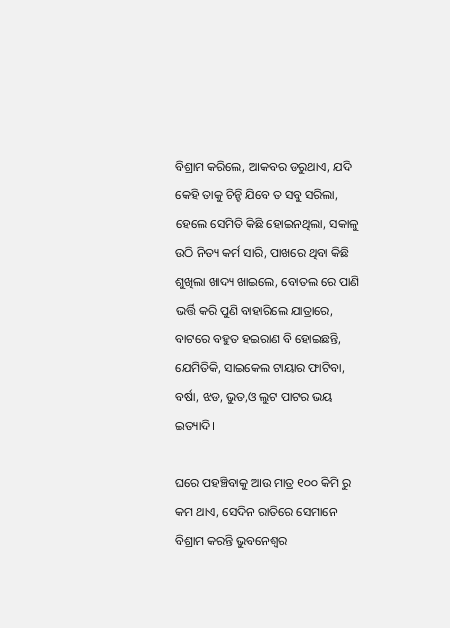ବିଶ୍ରାମ କରିଲେ, ଆକବର ଡରୁଥାଏ, ଯଦି କେହି ତାକୁ ଚିନ୍ହି ଯିବେ ତ ସବୁ ସରିଲା, ହେଲେ ସେମିତି କିଛି ହୋଇନଥିଲା, ସକାଳୁ ଉଠି ନିତ୍ୟ କର୍ମ ସାରି, ପାଖରେ ଥିବା କିଛି ଶୁଖିଲା ଖାଦ୍ୟ ଖାଇଲେ, ବୋତଲ ରେ ପାଣି ଭର୍ତ୍ତି କରି ପୁଣି ବାହାରିଲେ ଯାତ୍ରାରେ, ବାଟରେ ବହୁତ ହଇରାଣ ବି ହୋଇଛନ୍ତି, ଯେମିତିକି, ସାଇକେଲ ଟାୟାର ଫାଟିବା, ବର୍ଷା, ଝଡ, ଭୁତ,ଓ ଲୁଟ ପାଟର ଭୟ ଇତ୍ୟାଦି।

ଘରେ ପହଞ୍ଚିବାକୁ ଆଉ ମାତ୍ର ୧୦୦ କିମି ରୁ କମ ଥାଏ, ସେଦିନ ରାତିରେ ସେମାନେ ବିଶ୍ରାମ କରନ୍ତି ଭୁବନେଶ୍ୱର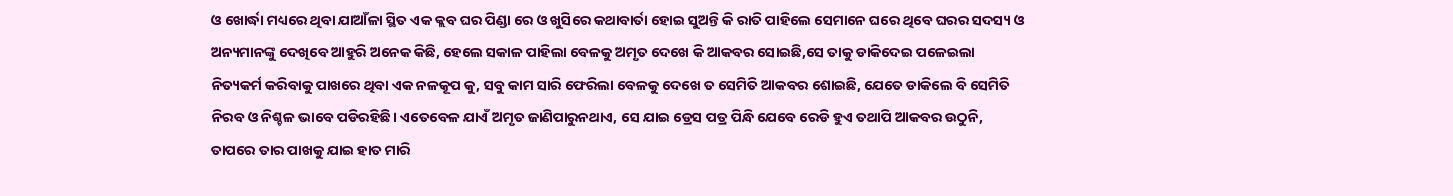ଓ ଖୋର୍ଦ୍ଧା ମଧ୍ୟରେ ଥିବା ଯାଆଁଳା ସ୍ଥିତ ଏକ କ୍ଲବ ଘର ପିଣ୍ଡା ରେ ଓ ଖୁସିରେ କଥାବାର୍ତା ହୋଇ ସୁଅନ୍ତି କି ରାତି ପାହିଲେ ସେମାନେ ଘରେ ଥିବେ ଘରର ସଦସ୍ୟ ଓ ଅନ୍ୟମାନଙ୍କୁ ଦେଖିବେ ଆହୁରି ଅନେକ କିଛି, ହେଲେ ସକାଳ ପାହିଲା ବେଳକୁ ଅମୃତ ଦେଖେ କି ଆକବର ସୋଇଛି,ସେ ତାକୁ ଡାକିଦେଇ ପଳେଇଲା ନିତ୍ୟକର୍ମ କରିବାକୁ ପାଖରେ ଥିବା ଏକ ନଳକୂପ କୁ, ସବୁ କାମ ସାରି ଫେରିଲା ବେଳକୁ ଦେଖେ ତ ସେମିତି ଆକବର ଶୋଇଛି, ଯେତେ ଡାକିଲେ ବି ସେମିତି ନିରବ ଓ ନିଶ୍ଚଳ ଭାବେ ପଡିରହିଛି। ଏତେବେଳ ଯାଏଁ ଅମୃତ ଜାଣିପାରୁନଥାଏ, ସେ ଯାଇ ଡ୍ରେସ ପତ୍ର ପିନ୍ଧି ଯେବେ ରେଡି ହୁଏ ତଥାପି ଆକବର ଉଠୁନି, ତାପରେ ତାର ପାଖକୁ ଯାଇ ହାତ ମାରି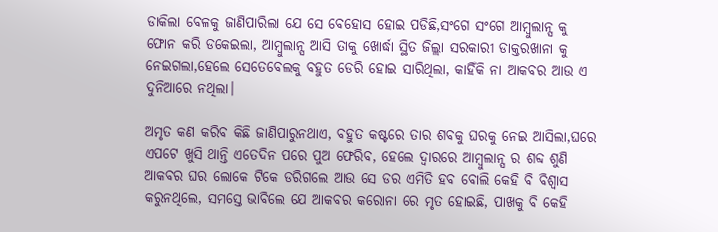ଡାକିଲା ବେଳକୁ ଜାଣିପାରିଲା ଯେ ସେ ବେହୋସ ହୋଇ ପଡିଛି,ସଂଗେ ସଂଗେ ଆମ୍ବୁଲାନ୍ସ କୁ ଫୋନ କରି ଡକେଇଲା, ଆମ୍ବୁଲାନ୍ସ ଆସି ତାକୁ ଖୋର୍ଦ୍ଧା ସ୍ଥିତ ଜିଲ୍ଲା ସରକାରୀ ଡାକ୍ତରଖାନା କୁ ନେଇଗଲା,ହେଲେ ସେତେବେଲକୁ ବହୁତ ଡେରି ହୋଇ ସାରିଥିଲା, କାହିଁକି ନା ଆକବର ଆଉ ଏ ଦୁନିଆରେ ନଥିଲା।

ଅମୃତ କଣ କରିବ କିଛି ଜାଣିପାରୁନଥାଏ, ବହୁତ କଷ୍ଟରେ ତାର ଶବକୁ ଘରକୁ ନେଇ ଆସିଲା,ଘରେ ଏପଟେ ଖୁସି ଥାନ୍ତି ଏତେଦିନ ପରେ ପୁଅ ଫେରିବ, ହେଲେ ଦ୍ୱାରରେ ଆମ୍ବୁଲାନ୍ସ ର ଶବ୍ଦ ଶୁଣି ଆକବର ଘର ଲୋକେ ଟିକେ ଡରିଗଲେ ଆଉ ସେ ଡର ଏମିତି ହବ ବୋଲି କେହି ବି ବିଶ୍ୱାସ କରୁନଥିଲେ, ସମସ୍ତେ ଭାବିଲେ ଯେ ଆକବର କରୋନା ରେ ମୃତ ହୋଇଛି, ପାଖକୁ ବି କେହି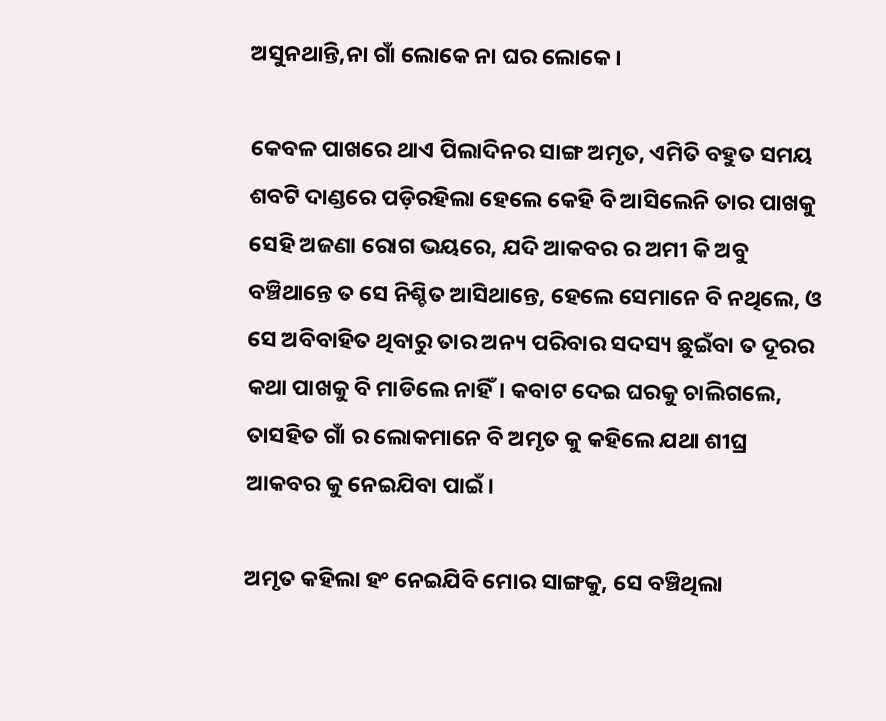ଅସୁନଥାନ୍ତି,ନା ଗାଁ ଲୋକେ ନା ଘର ଲୋକେ।

କେବଳ ପାଖରେ ଥାଏ ପିଲାଦିନର ସାଙ୍ଗ ଅମୃତ, ଏମିତି ବହୁତ ସମୟ ଶବଟି ଦାଣ୍ଡରେ ପଡ଼ିରହିଲା ହେଲେ କେହି ବି ଆସିଲେନି ତାର ପାଖକୁ ସେହି ଅଜଣା ରୋଗ ଭୟରେ, ଯଦି ଆକବର ର ଅମୀ କି ଅବୁ ବଞ୍ଚିଥାନ୍ତେ ତ ସେ ନିଶ୍ଚିତ ଆସିଥାନ୍ତେ, ହେଲେ ସେମାନେ ବି ନଥିଲେ, ଓ ସେ ଅବିବାହିତ ଥିବାରୁ ତାର ଅନ୍ୟ ପରିବାର ସଦସ୍ୟ ଛୁଇଁବା ତ ଦୂରର କଥା ପାଖକୁ ବି ମାଡିଲେ ନାହିଁ। କବାଟ ଦେଇ ଘରକୁ ଚାଲିଗଲେ, ତାସହିତ ଗାଁ ର ଲୋକମାନେ ବି ଅମୃତ କୁ କହିଲେ ଯଥା ଶୀଘ୍ର ଆକବର କୁ ନେଇଯିବା ପାଇଁ।

ଅମୃତ କହିଲା ହଂ ନେଇଯିବି ମୋର ସାଙ୍ଗକୁ, ସେ ବଞ୍ଚିଥିଲା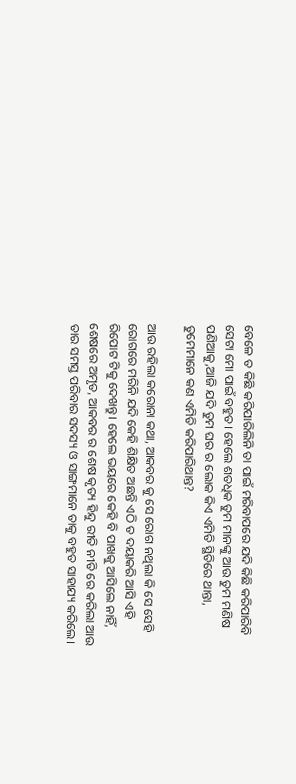ବେଳେ ତ କିଛି କରିପାରିଲିନି ତା ପାଇଁ ମରିବାପରେ ଯଦି କିଛି କରିପାରିବି ସେଟା ମୋ ପାଇଁ ବହୁତ। ହେଲେ ଶତଧିକ ତୁମ ମାନଙ୍କୁ ଆଉ ତୁମ ମଣିଷ ପଣିଆକୁ,ଆଜି ଯଦି ତୁମ ଘର ର ଲୋକ କିଏ ଏମିତି ସ୍ଥିତିରେ ଥାନ୍ତା, ତୁମେମାନେ କଣ ଏମିତି କରିପାରିଥାନ୍ତ?

ଆଉ ରହିଲା କରୋନା କଥା, ଆକବର କୁ ସେ ରୋଗ ନଥିଲା କି ସେ ସେହି ରୋଗରେ ମରିନି ଯଦି କେହି ଶିକ୍ଷିତ ଅଛନ୍ତି ଏଠି ତ ଦୟାକରି ଆସି ଏହି ରିପୋଟ ଟିକୁ ଦେଖନ୍ତୁ। ହେଲେ ଭୟରେ କେହି ବି ପାଖକୁ ଆସିଲେ ନାହିଁ, ଶେଷରେ ଅମୃତ, ଆକବର ର ଶେଷ କୃତ୍ୟ ହିନ୍ଦୁ ରୀତି ନୀତି ରେ କରିଲା ଆଉ ତାର ସମସ୍ତ ପରିବାର ସଦସ୍ୟ ଓ ସାଙ୍ଗମାନେ ତାକୁ ବହୁତ ସାହାଯ୍ୟ କରିଲେ।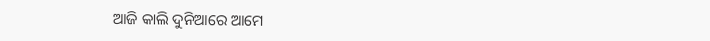ଆଜି କାଲି ଦୁନିଆରେ ଆମେ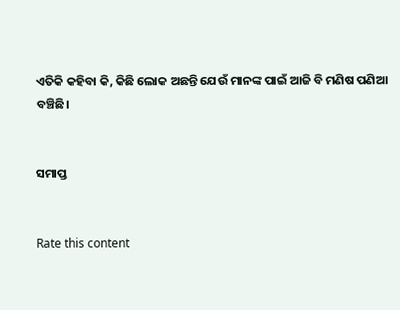ଏତିକି କହିବା କି, କିଛି ଲୋକ ଅଛନ୍ତି ଯେଉଁ ମାନଙ୍କ ପାଇଁ ଆଜି ବି ମଣିଷ ପଣିଆ ବଞ୍ଚିଛି।


ସମାପ୍ତ


Rate this content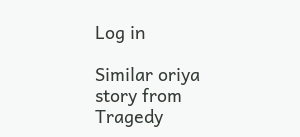Log in

Similar oriya story from Tragedy